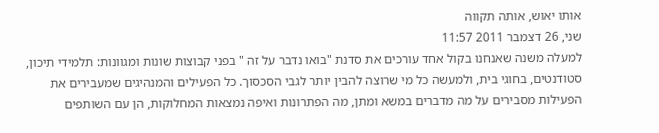אותו יאוש, אותה תקווה
שני, 26 דצמבר 2011 11:57
למעלה משנה שאנחנו בקול אחד עורכים את סדנת "בואו נדבר על זה " בפני קבוצות שונות ומגוונות: תלמידי תיכון, סטודנטים, בחוגי בית, ולמעשה כל מי שרוצה להבין יותר לגבי הסכסוך. כל הפעילים והמנהיגים שמעבירים את הפעילות מסבירים על מה מדברים במשא ומתן, מה הפתרונות ואיפה נמצאות המחלוקות, הן עם השותפים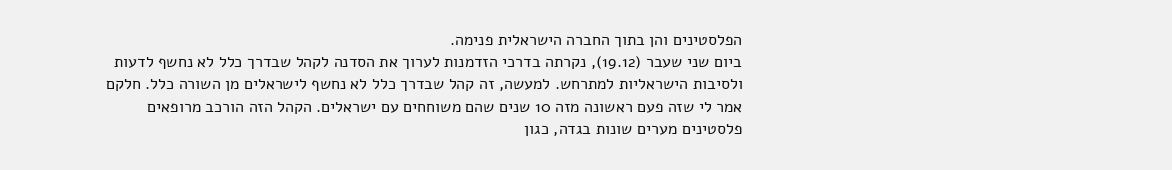הפלסטינים והן בתוך החברה הישראלית פנימה.
ביום שני שעבר (19.12), נקרתה בדרכי הזדמנות לערוך את הסדנה לקהל שבדרך כלל לא נחשף לדעות ולסיבות הישראליות למתרחש. למעשה, זה קהל שבדרך כלל לא נחשף לישראלים מן השורה כלל. חלקם אמר לי שזה פעם ראשונה מזה 10 שנים שהם משוחחים עם ישראלים. הקהל הזה הורכב מרופאים פלסטינים מערים שונות בגדה, כגון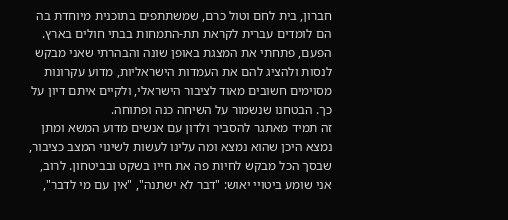חברון, בית לחם וטול כרם, שמשתתפים בתוכנית מיוחדת בה הם לומדים עברית לקראת תת-התמחות בבתי חולים בארץ.
הפעם, פתחתי את המצגת באופן שונה והבהרתי שאני מבקש לנסות ולהציג להם את העמדות הישראליות, מדוע עקרונות מסוימים חשובים מאוד לציבור הישראלי, ולקיים איתם דיון על כך. הבטחנו שנשמור על השיחה כנה ופתוחה.
זה תמיד מאתגר להסביר ולדון עם אנשים מדוע המשא ומתן נמצא היכן שהוא נמצא ומה עלינו לעשות לשינוי המצב כציבור, שבסך הכל מבקש לחיות פה את חייו בשקט ובביטחון. לרוב, אני שומע ביטויי יאוש: "דבר לא ישתנה", "אין עם מי לדבר",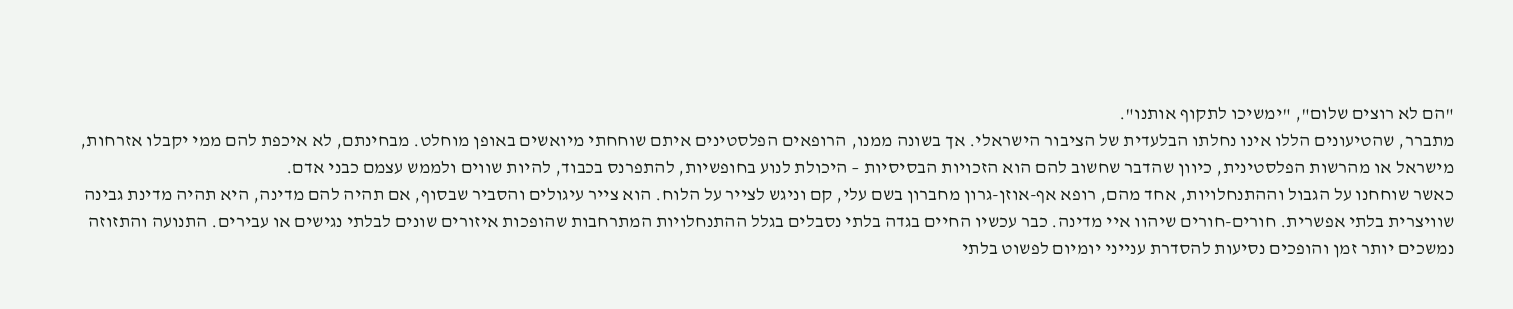"הם לא רוצים שלום", "ימשיכו לתקוף אותנו".
מתברר, שהטיעונים הללו אינו נחלתו הבלעדית של הציבור הישראלי. אך בשונה ממנו, הרופאים הפלסטינים איתם שוחחתי מיואשים באופן מוחלט. מבחינתם, לא איכפת להם ממי יקבלו אזרחות, מישראל או מהרשות הפלסטינית, כיוון שהדבר שחשוב להם הוא הזכויות הבסיסיות – היכולת לנוע בחופשיות, להתפרנס בכבוד, להיות שווים ולממש עצמם כבני אדם.
כאשר שוחחנו על הגבול וההתנחלויות, אחד מהם, רופא אף-אוזן-גרון מחברון בשם עלי, קם וניגש לצייר על הלוח. הוא צייר עיגולים והסביר שבסוף, אם תהיה להם מדינה, היא תהיה מדינת גבינה שוויצרית בלתי אפשרית. חורים-חורים שיהוו איי מדינה. כבר עכשיו החיים בגדה בלתי נסבלים בגלל ההתנחלויות המתרחבות שהופכות איזורים שונים לבלתי נגישים או עבירים. התנועה והתזוזה נמשכים יותר זמן והופכים נסיעות להסדרת ענייני יומיום לפשוט בלתי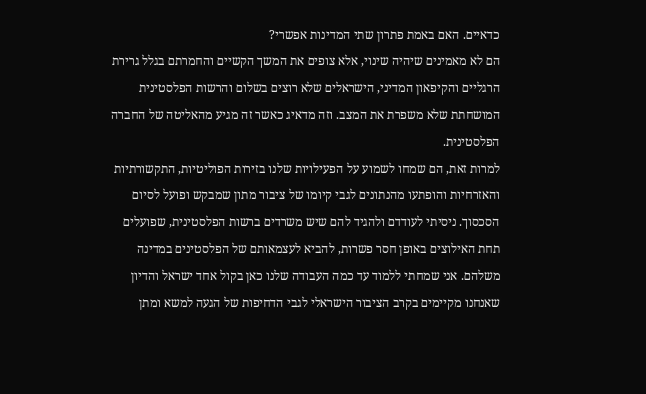כדאיים. האם באמת פתרון שתי המדינות אפשרי?
הם לא מאמינים שיהיה שינוי, אלא צופים את המשך הקשיים והחמרתם בגלל גרירת הרגליים והקיפאון המדיני, הישראלים שלא רוצים בשלום והרשות הפלסטינית המושחתת שלא משפרת את המצב. וזה מדאיג כאשר זה מגיע מהאליטה של החברה הפלסטינית.
למרות זאת, הם שמחו לשמוע על הפעילויות שלנו בזירות הפוליטיות, התקשורתיות והאזרחיות והופתעו מהנתונים לגבי קיומו של ציבור מתון שמבקש ופועל לסיום הסכסוך. ניסיתי לעודדם ולהגיד להם שיש משרדים ברשות הפלסטינית, שפועלים תחת האילוצים באופן חסר פשרות, להביא לעצמאותם של הפלסטינים במדינה משלהם. אני שמחתי ללמוד עד כמה העבודה שלנו כאן בקול אחד ישראל והדיון שאנחנו מקיימים בקרב הציבור הישראלי לגבי הדחיפות של הגעה למשא ומתן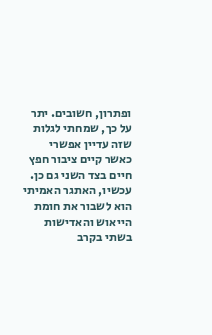ופתרון, חשובים. יתר על כך, שמחתי לגלות שזה עדיין אפשרי כאשר קיים ציבור חפץ חיים בצד השני גם כן.
עכשיו, האתגר האמיתי הוא לשבור את חומת הייאוש והאדישות בשתי בקרב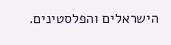הישראלים והפלסטינים.